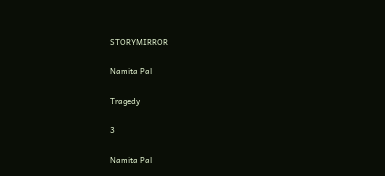STORYMIRROR

Namita Pal

Tragedy

3

Namita Pal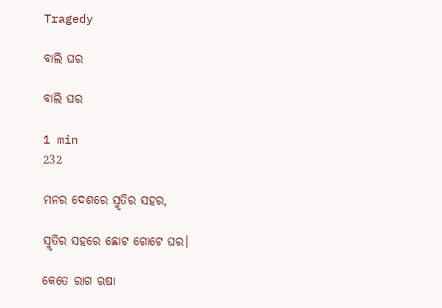Tragedy

ବାଲି ଘର

ବାଲି ଘର

1 min
232

ମନର ଦେଶରେ ସ୍ମୃତିର ସହର,

ସ୍ମୃତିର ସହରେ ଛୋଟ ଗୋଟେ ଘର।

କେତେ ରାଗ ଋଷା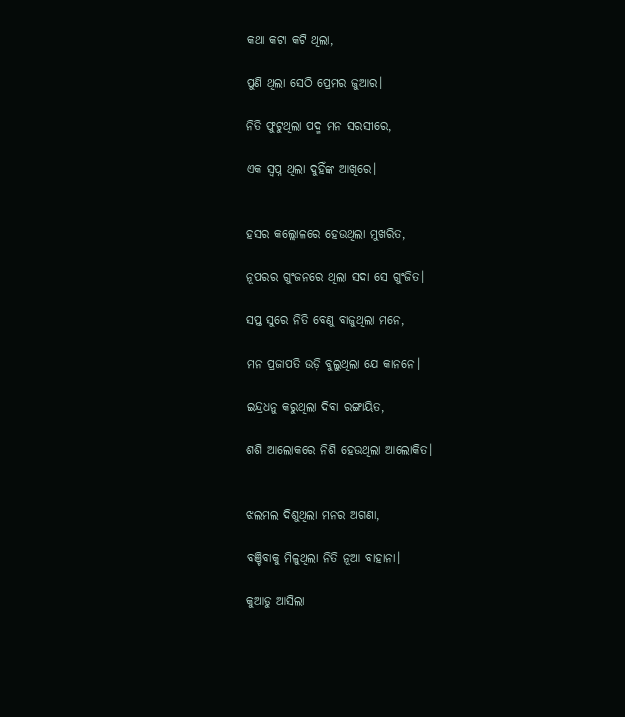କଥା କଟା କଟି ଥିଲା,

ପୁଣି ଥିଲା ସେଠି ପ୍ରେମର ଜୁଆର।

ନିତି ଫୁଟୁଥିଲା ପଦ୍ମ ମନ ସରସୀରେ,

ଏକ ସ୍ବପ୍ନ ଥିଲା ଦୁହିଁଙ୍କ ଆଖିରେ।


ହସର କଲ୍ଲୋଳରେ ହେଉଥିଲା ମୁଖରିତ,

ନୂପରର ଗୁଂଜନରେ ଥିଲା ସଦା ସେ ଗୁଂଜିତ।

ସପ୍ତ ସୁରେ ନିତି ବେଣୁ ବାଜୁଥିଲା ମନେ,

ମନ ପ୍ରଜାପତି ଉଡ଼ି ବୁଲୁଥିଲା ଯେ କାନନେ।

ଇନ୍ଦ୍ରଧନୁ କରୁଥିଲା ଦିବା ରଙ୍ଗାୟିତ,

ଶଶି ଆଲୋକରେ ନିଶି ହେଉଥିଲା ଆଲୋକିତ।


ଝଲମଲ ଦିଶୁଥିଲା ମନର ଅଗଣା,

ବଞ୍ଚିବାକୁ ମିଳୁଥିଲା ନିତି ନୂଆ ବାହାନା।

କୁଆଡୁ ଆସିଲା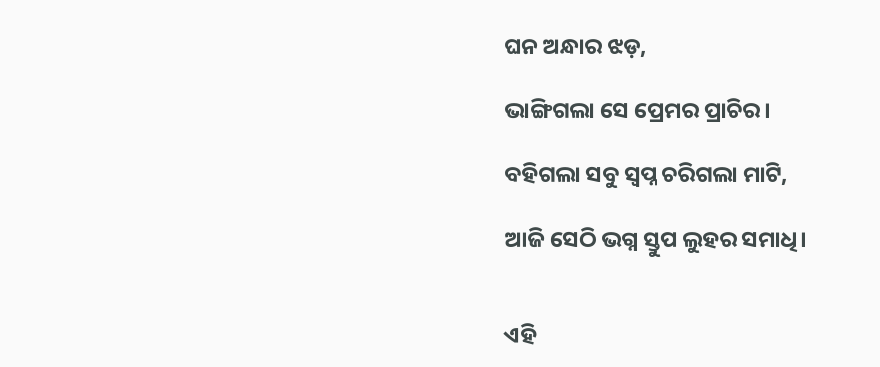ଘନ ଅନ୍ଧାର ଝଡ଼,

ଭାଙ୍ଗିଗଲା ସେ ପ୍ରେମର ପ୍ରାଚିର।

ବହିଗଲା ସବୁ ସ୍ବପ୍ନ ଚରିଗଲା ମାଟି,

ଆଜି ସେଠି ଭଗ୍ନ ସ୍ତୁପ ଲୁହର ସମାଧି।


ଏହି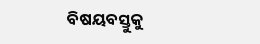ବିଷୟବସ୍ତୁକୁ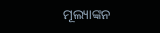ମୂଲ୍ୟାଙ୍କନ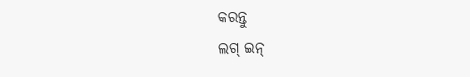କରନ୍ତୁ
ଲଗ୍ ଇନ୍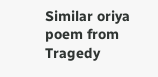Similar oriya poem from Tragedy